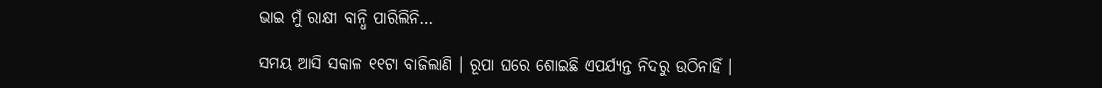ଭାଇ ମୁଁ ରାକ୍ଷୀ ବାନ୍ଧି ପାରିଲିନି…

ସମୟ ଆସି ସକାଳ ୧୧ଟା ବାଜିଲାଣି । ରୂପା ଘରେ ଶୋଇଛି ଏପର୍ଯ୍ୟନ୍ତ ନିଦରୁ ଉଠିନାହିଁ ।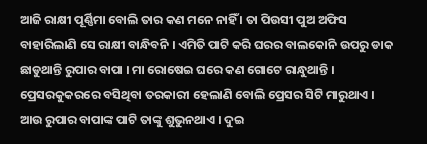ଆଜି ରାକ୍ଷୀ ପୂର୍ଣ୍ଣିମା ବୋଲି ତାର କଣ ମନେ ନାହିଁ । ତା ପିଉସୀ ପୁଅ ଅଫିସ ବାହାରିଲାଣି ସେ ରାକ୍ଷୀ ବାନ୍ଧିବନି । ଏମିତି ପାଟି କରି ଘରର ବାଲକୋନି ଉପରୁ ଡାକ ଛାଡୁଥାନ୍ତି ରୁପାର ବାପା । ମା ରୋଷେଇ ଘରେ କଣ ଗୋଟେ ରାନ୍ଧୁଥାନ୍ତି । ପ୍ରେସରକୁକରରେ ବସିଥିବା ତରକାରୀ ହେଲାଣି ବୋଲି ପ୍ରେସର ସିଟି ମାରୁଥାଏ । ଆଉ ରୁପାର ବାପାଙ୍କ ପାଟି ତାଙ୍କୁ ଶୁଭୁନଥାଏ । ଦୁଇ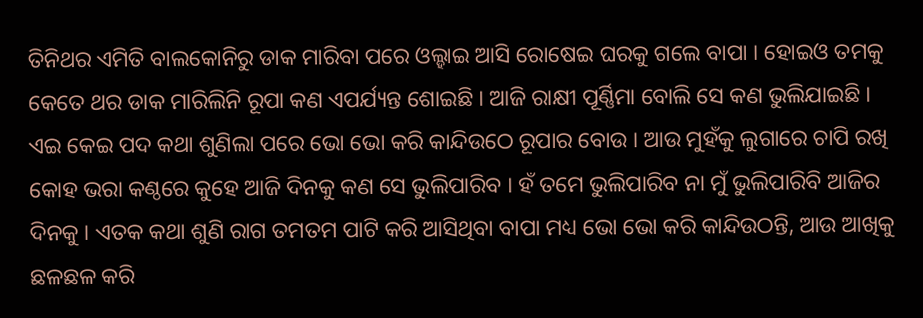ତିନିଥର ଏମିତି ବାଲକୋନିରୁ ଡାକ ମାରିବା ପରେ ଓଲ୍ହାଇ ଆସି ରୋଷେଇ ଘରକୁ ଗଲେ ବାପା । ହୋଇଓ ତମକୁ କେତେ ଥର ଡାକ ମାରିଲିନି ରୂପା କଣ ଏପର୍ଯ୍ୟନ୍ତ ଶୋଇଛି । ଆଜି ରାକ୍ଷୀ ପୂର୍ଣ୍ଣିମା ବୋଲି ସେ କଣ ଭୁଲିଯାଇଛି ।
ଏଇ କେଇ ପଦ କଥା ଶୁଣିଲା ପରେ ଭୋ ଭୋ କରି କାନ୍ଦିଉଠେ ରୂପାର ବୋଉ । ଆଉ ମୁହଁକୁ ଲୁଗାରେ ଚାପି ରଖି କୋହ ଭରା କଣ୍ଠରେ କୁହେ ଆଜି ଦିନକୁ କଣ ସେ ଭୁଲିପାରିବ । ହଁ ତମେ ଭୁଲିପାରିବ ନା ମୁଁ ଭୁଲିପାରିବି ଆଜିର ଦିନକୁ । ଏତକ କଥା ଶୁଣି ରାଗ ତମତମ ପାଟି କରି ଆସିଥିବା ବାପା ମଧ୍ୟ ଭୋ ଭୋ କରି କାନ୍ଦିଉଠନ୍ତି, ଆଉ ଆଖିକୁ ଛଳଛଳ କରି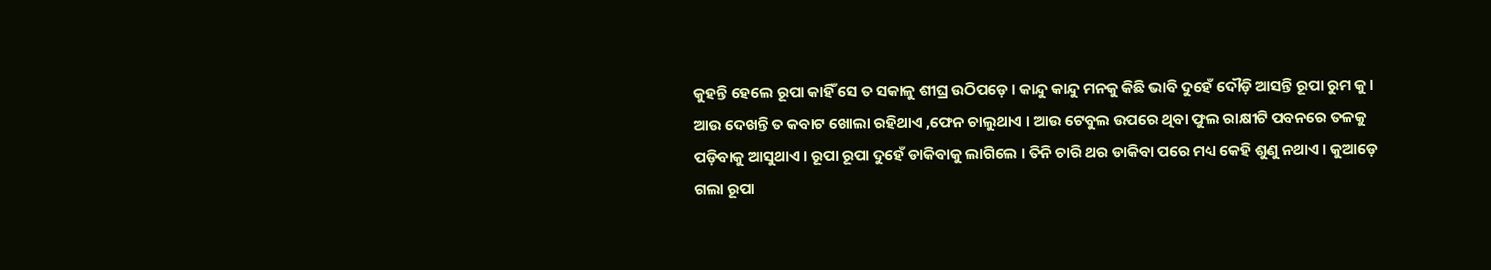କୁହନ୍ତି ହେଲେ ରୂପା କାହିଁ ସେ ତ ସକାଳୁ ଶୀଘ୍ର ଉଠିପଡ଼େ । କାନ୍ଦୁ କାନ୍ଦୁ ମନକୁ କିଛି ଭାବି ଦୁହେଁ ଦୌଡ଼ି ଆସନ୍ତି ରୂପା ରୁମ କୁ । ଆଉ ଦେଖନ୍ତି ତ କବାଟ ଖୋଲା ରହିଥାଏ ,ଫେନ ଚାଲୁଥାଏ । ଆଉ ଟେବୁଲ ଉପରେ ଥିବା ଫୁଲ ରାକ୍ଷୀଟି ପବନରେ ତଳକୁ ପଡ଼ିବାକୁ ଆସୁଥାଏ । ରୂପା ରୂପା ଦୁହେଁ ଡାକିବାକୁ ଲାଗିଲେ । ତିନି ଚାରି ଥର ଡାକିବା ପରେ ମଧ୍ୟ କେହି ଶୁଣୁ ନଥାଏ । କୁଆଡ଼େ ଗଲା ରୂପା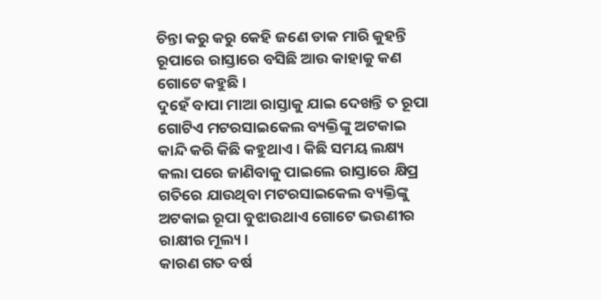ଚିନ୍ତା କରୁ କରୁ କେହି ଜଣେ ଡାକ ମାରି କୁହନ୍ତି ରୂପାରେ ରାସ୍ତାରେ ବସିଛି ଆଉ କାହାକୁ କଣ ଗୋଟେ କହୁଛି ।
ଦୁହେଁ ବାପା ମାଆ ରାସ୍ତାକୁ ଯାଇ ଦେଖନ୍ତି ତ ରୂପା ଗୋଟିଏ ମଟରସାଇକେଲ ବ୍ୟକ୍ତିଙ୍କୁ ଅଟକାଇ କାନ୍ଦି କରି କିଛି କହୁଥାଏ । କିଛି ସମୟ ଲକ୍ଷ୍ୟ କଲା ପରେ ଜାଣିବାକୁ ପାଇଲେ ରାସ୍ତାରେ କ୍ଷିପ୍ର ଗତିରେ ଯାଉଥିବା ମଟରସାଇକେଲ ବ୍ୟକ୍ତିଙ୍କୁ ଅଟକାଇ ରୂପା ବୁଝାଉଥାଏ ଗୋଟେ ଭଉଣୀର ରାକ୍ଷୀର ମୂଲ୍ୟ ।
କାରଣ ଗତ ବର୍ଷ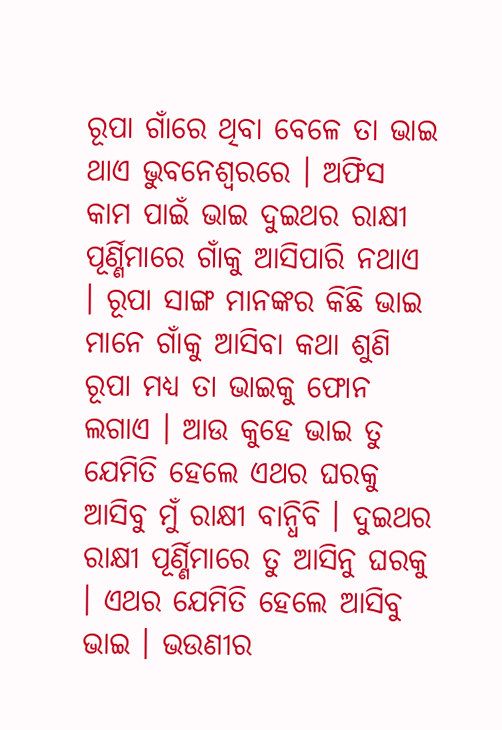ରୂପା ଗାଁରେ ଥିବା ବେଳେ ତା ଭାଇ ଥାଏ ଭୁବନେଶ୍ୱରରେ । ଅଫିସ କାମ ପାଇଁ ଭାଇ ଦୁଇଥର ରାକ୍ଷୀ ପୂର୍ଣ୍ଣିମାରେ ଗାଁକୁ ଆସିପାରି ନଥାଏ । ରୂପା ସାଙ୍ଗ ମାନଙ୍କର କିଛି ଭାଇ ମାନେ ଗାଁକୁ ଆସିବା କଥା ଶୁଣି ରୂପା ମଧ୍ୟ ତା ଭାଇକୁ ଫୋନ ଲଗାଏ । ଆଉ କୁହେ ଭାଇ ତୁ ଯେମିତି ହେଲେ ଏଥର ଘରକୁ ଆସିବୁ ମୁଁ ରାକ୍ଷୀ ବାନ୍ଧିବି । ଦୁଇଥର ରାକ୍ଷୀ ପୂର୍ଣ୍ଣିମାରେ ତୁ ଆସିନୁ ଘରକୁ । ଏଥର ଯେମିତି ହେଲେ ଆସିବୁ ଭାଇ । ଭଉଣୀର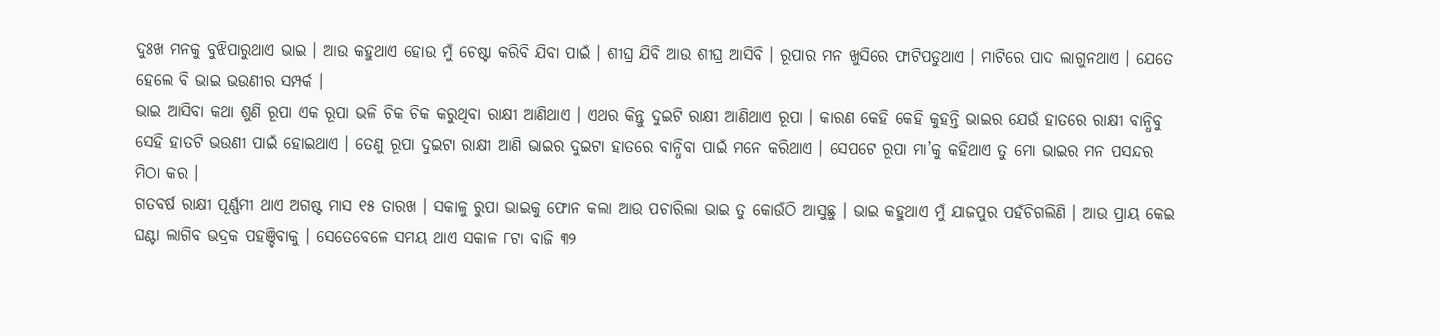ଦୁଃଖ ମନକୁ ବୁଝିପାରୁଥାଏ ଭାଇ । ଆଉ କହୁଥାଏ ହୋଉ ମୁଁ ଚେଷ୍ଟା କରିବି ଯିବା ପାଇଁ । ଶୀଘ୍ର ଯିବି ଆଉ ଶୀଘ୍ର ଆସିବି । ରୂପାର ମନ ଖୁସିରେ ଫାଟିପଡୁଥାଏ । ମାଟିରେ ପାଦ ଲାଗୁନଥାଏ । ଯେତେ ହେଲେ ବି ଭାଇ ଭଉଣୀର ସମ୍ପର୍କ ।
ଭାଇ ଆସିବା କଥା ଶୁଣି ରୂପା ଏକ ରୂପା ଭଳି ଚିକ ଚିକ କରୁଥିବା ରାକ୍ଷୀ ଆଣିଥାଏ । ଏଥର କିନ୍ତୁ ଦୁଇଟି ରାକ୍ଷୀ ଆଣିଥାଏ ରୂପା । କାରଣ କେହି କେହି କୁହନ୍ତି ଭାଇର ଯେଉଁ ହାତରେ ରାକ୍ଷୀ ବାନ୍ଧିବୁ ସେହି ହାତଟି ଭଉଣୀ ପାଇଁ ହୋଇଥାଏ । ତେଣୁ ରୂପା ଦୁଇଟା ରାକ୍ଷୀ ଆଣି ଭାଇର ଦୁଇଟା ହାତରେ ବାନ୍ଧିବା ପାଇଁ ମନେ କରିଥାଏ । ସେପଟେ ରୂପା ମା’କୁ କହିଥାଏ ତୁ ମୋ ଭାଇର ମନ ପସନ୍ଦର ମିଠା କର ।
ଗତବର୍ଷ ରାକ୍ଷୀ ପୂର୍ଣ୍ଣମୀ ଥାଏ ଅଗଷ୍ଟ ମାସ ୧୫ ତାରଖ । ସକାଳୁ ରୁପା ଭାଇକୁ ଫୋନ କଲା ଆଉ ପଚାରିଲା ଭାଇ ତୁ କୋଉଁଠି ଆସୁଛୁ । ଭାଇ କହୁଥାଏ ମୁଁ ଯାଜପୁର ପହଁଚିଗଲିଣି । ଆଉ ପ୍ରାୟ କେଇ ଘଣ୍ଟା ଲାଗିବ ଭଦ୍ରକ ପହଞ୍ଚିବାକୁ । ସେତେବେଳେ ସମୟ ଥାଏ ସକାଳ ୮ଟା ବାଜି ୩୨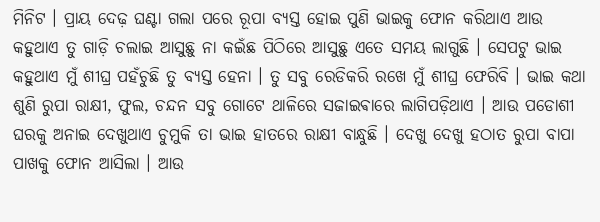ମିନିଟ । ପ୍ରାୟ ଦେଢ଼ ଘଣ୍ଟା ଗଲା ପରେ ରୂପା ବ୍ୟସ୍ତ ହୋଇ ପୁଣି ଭାଇକୁ ଫୋନ କରିଥାଏ ଆଉ କହୁଥାଏ ତୁ ଗାଡ଼ି ଚଲାଇ ଆସୁଛୁ ନା କଇଁଛ ପିଠିରେ ଆସୁଛୁ ଏତେ ସମୟ ଲାଗୁଛି । ସେପଟୁ ଭାଇ କହୁଥାଏ ମୁଁ ଶୀଘ୍ର ପହଁଚୁଛି ତୁ ବ୍ୟସ୍ତ ହେନା । ତୁ ସବୁ ରେଡିକରି ରଖେ ମୁଁ ଶୀଘ୍ର ଫେରିବି । ଭାଇ କଥା ଶୁଣି ରୁପା ରାକ୍ଷୀ, ଫୁଲ, ଚନ୍ଦନ ସବୁ ଗୋଟେ ଥାଳିରେ ସଜାଇଵାରେ ଲାଗିପଡ଼ିଥାଏ । ଆଉ ପଡୋଶୀ ଘରକୁ ଅନାଇ ଦେଖୁଥାଏ ଚୁମୁକି ତା ଭାଇ ହାତରେ ରାକ୍ଷୀ ବାନ୍ଧୁଛି । ଦେଖୁ ଦେଖୁ ହଠାତ ରୁପା ବାପା ପାଖକୁ ଫୋନ ଆସିଲା । ଆଉ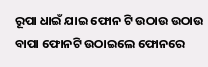ରୂପା ଧାଇଁ ଯାଇ ଫୋନ ଟି ଉଠାଉ ଉଠାଉ ବାପା ଫୋନଟି ଉଠାଇଲେ ଫୋନରେ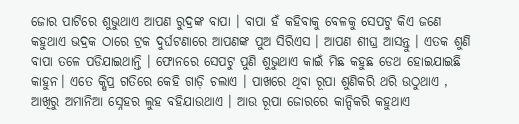ଜୋର ପାଟିରେ ଶୁଭୁଥାଏ ଆପଣ ରୁଦ୍ରଙ୍କ ବାପା । ବାପା ହଁ କହିବାକୁ ବେଳକୁ ସେପଟୁ କିଏ ଜଣେ କହୁଥାଏ ଭଦ୍ରକ ଠାରେ ଟ୍ରକ ଦୁର୍ଘଟଣାରେ ଆପଣଙ୍କ ପୁଅ ସିରିଏସ । ଆପଣ ଶୀଘ୍ର ଆସନ୍ତୁ । ଏତକ ଶୁଣି ବାପା ତଳେ ପଡିଯାଇଥାନ୍ତି । ଫୋନରେ ସେପଟୁ ପୁଣି ଶୁଭୁଥାଏ କାଇଁ ମିଛ କହୁଛ ଡେଥ ହୋଇଯାଇଛି କାହୁନ। ଏତେ କ୍ଷିପ୍ର ଗତିରେ କେହି ଗାଡ଼ି ଚଲାଏ । ପାଖରେ ଥିବା ରୂପା ଶୁଣିକରି ଥରି ଉଠୁଥାଏ , ଆଖିରୁ ଅମାନିଆ ସ୍ନେହର ଲୁହ ବହିଯାଉଥାଏ । ଆଉ ରୂପା ଜୋରରେ କାନ୍ଦିକରି କହୁଥାଏ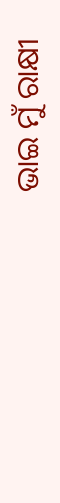ଭାଇ ମୁଁ ରାକ୍ଷୀ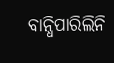ବାନ୍ଧିପାରିଲିନି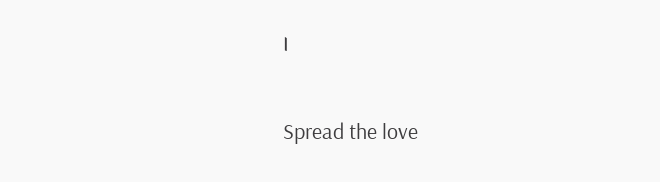।

Spread the love